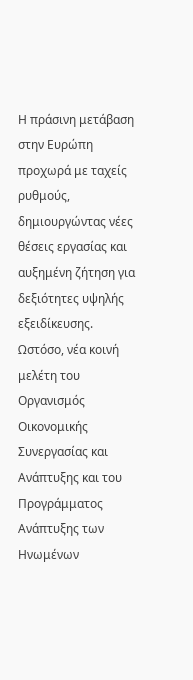Η πράσινη μετάβαση στην Ευρώπη προχωρά με ταχείς ρυθμούς, δημιουργώντας νέες θέσεις εργασίας και αυξημένη ζήτηση για δεξιότητες υψηλής εξειδίκευσης.
Ωστόσο, νέα κοινή μελέτη του Οργανισμός Οικονομικής Συνεργασίας και Ανάπτυξης και του Προγράμματος Ανάπτυξης των Ηνωμένων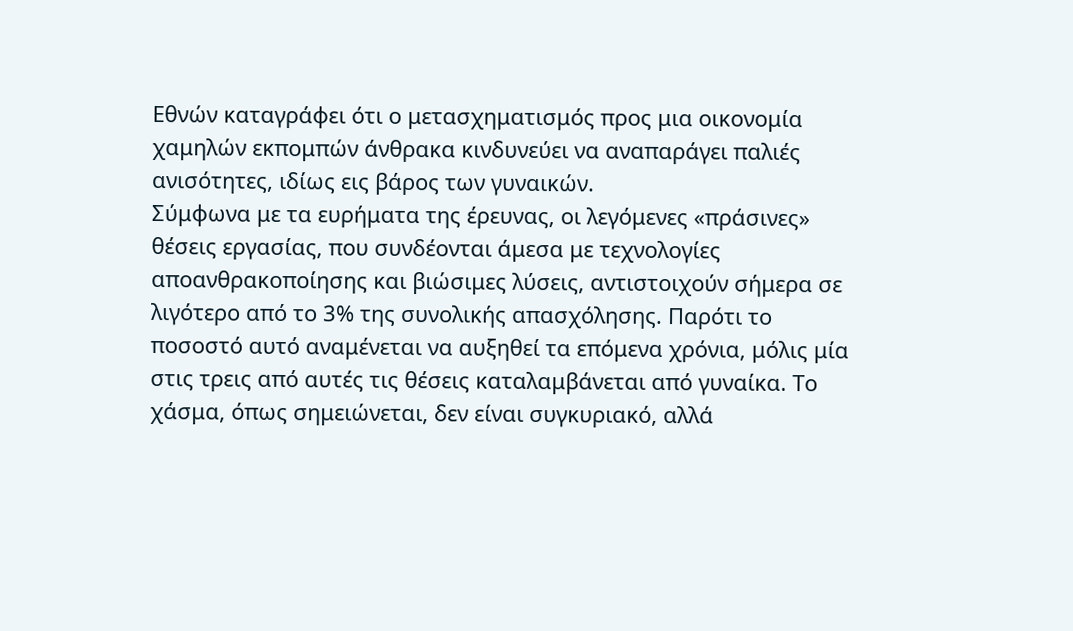Εθνών καταγράφει ότι ο μετασχηματισμός προς μια οικονομία χαμηλών εκπομπών άνθρακα κινδυνεύει να αναπαράγει παλιές ανισότητες, ιδίως εις βάρος των γυναικών.
Σύμφωνα με τα ευρήματα της έρευνας, οι λεγόμενες «πράσινες» θέσεις εργασίας, που συνδέονται άμεσα με τεχνολογίες αποανθρακοποίησης και βιώσιμες λύσεις, αντιστοιχούν σήμερα σε λιγότερο από το 3% της συνολικής απασχόλησης. Παρότι το ποσοστό αυτό αναμένεται να αυξηθεί τα επόμενα χρόνια, μόλις μία στις τρεις από αυτές τις θέσεις καταλαμβάνεται από γυναίκα. Το χάσμα, όπως σημειώνεται, δεν είναι συγκυριακό, αλλά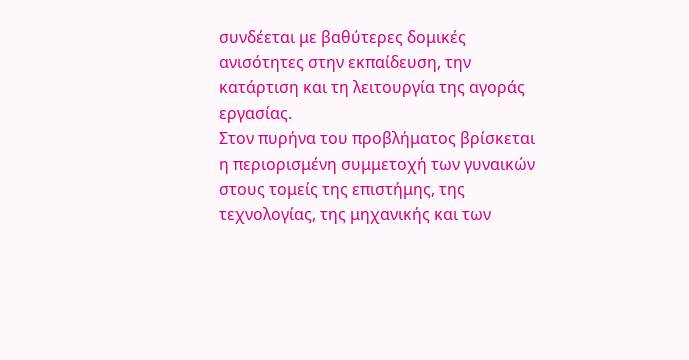συνδέεται με βαθύτερες δομικές ανισότητες στην εκπαίδευση, την κατάρτιση και τη λειτουργία της αγοράς εργασίας.
Στον πυρήνα του προβλήματος βρίσκεται η περιορισμένη συμμετοχή των γυναικών στους τομείς της επιστήμης, της τεχνολογίας, της μηχανικής και των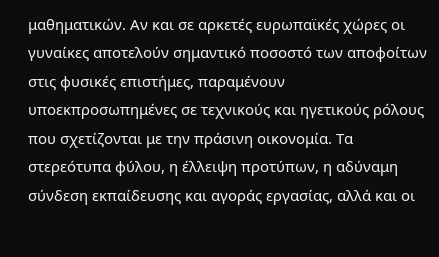μαθηματικών. Αν και σε αρκετές ευρωπαϊκές χώρες οι γυναίκες αποτελούν σημαντικό ποσοστό των αποφοίτων στις φυσικές επιστήμες, παραμένουν υποεκπροσωπημένες σε τεχνικούς και ηγετικούς ρόλους που σχετίζονται με την πράσινη οικονομία. Τα στερεότυπα φύλου, η έλλειψη προτύπων, η αδύναμη σύνδεση εκπαίδευσης και αγοράς εργασίας, αλλά και οι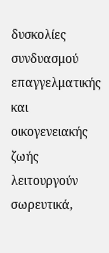δυσκολίες συνδυασμού επαγγελματικής και οικογενειακής ζωής λειτουργούν σωρευτικά,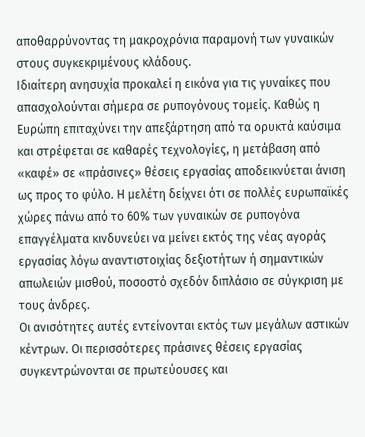αποθαρρύνοντας τη μακροχρόνια παραμονή των γυναικών στους συγκεκριμένους κλάδους.
Ιδιαίτερη ανησυχία προκαλεί η εικόνα για τις γυναίκες που απασχολούνται σήμερα σε ρυπογόνους τομείς. Καθώς η Ευρώπη επιταχύνει την απεξάρτηση από τα ορυκτά καύσιμα και στρέφεται σε καθαρές τεχνολογίες, η μετάβαση από «καφέ» σε «πράσινες» θέσεις εργασίας αποδεικνύεται άνιση ως προς το φύλο. Η μελέτη δείχνει ότι σε πολλές ευρωπαϊκές χώρες πάνω από το 60% των γυναικών σε ρυπογόνα επαγγέλματα κινδυνεύει να μείνει εκτός της νέας αγοράς εργασίας λόγω αναντιστοιχίας δεξιοτήτων ή σημαντικών απωλειών μισθού, ποσοστό σχεδόν διπλάσιο σε σύγκριση με τους άνδρες.
Οι ανισότητες αυτές εντείνονται εκτός των μεγάλων αστικών κέντρων. Οι περισσότερες πράσινες θέσεις εργασίας συγκεντρώνονται σε πρωτεύουσες και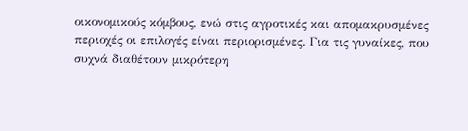οικονομικούς κόμβους, ενώ στις αγροτικές και απομακρυσμένες περιοχές οι επιλογές είναι περιορισμένες. Για τις γυναίκες, που συχνά διαθέτουν μικρότερη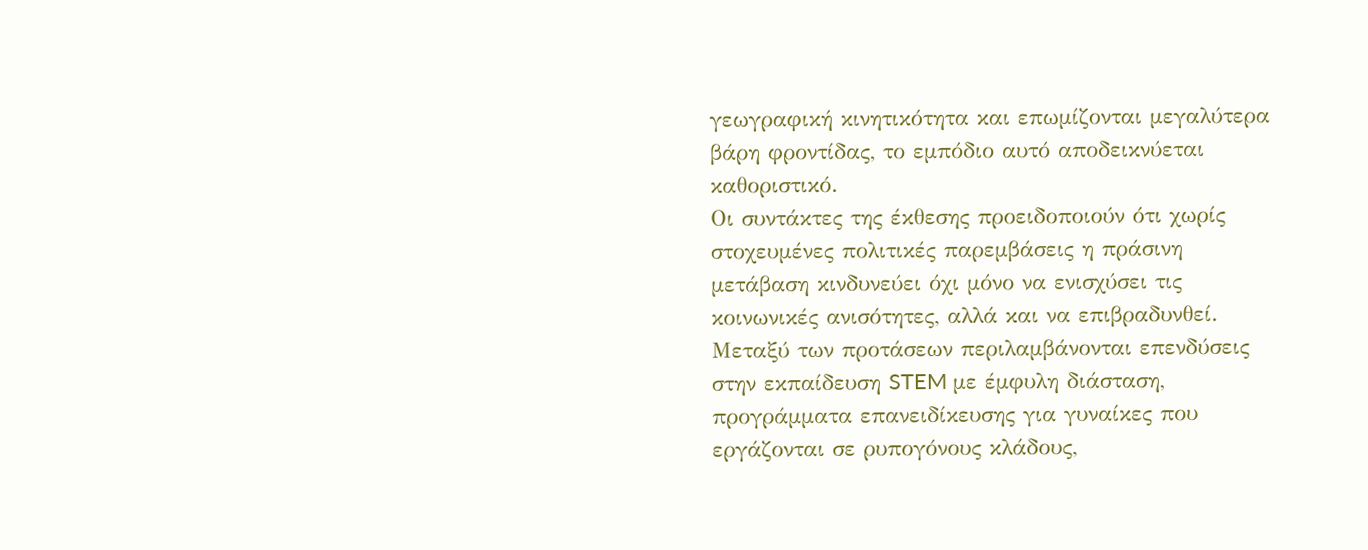γεωγραφική κινητικότητα και επωμίζονται μεγαλύτερα βάρη φροντίδας, το εμπόδιο αυτό αποδεικνύεται καθοριστικό.
Οι συντάκτες της έκθεσης προειδοποιούν ότι χωρίς στοχευμένες πολιτικές παρεμβάσεις η πράσινη μετάβαση κινδυνεύει όχι μόνο να ενισχύσει τις κοινωνικές ανισότητες, αλλά και να επιβραδυνθεί. Μεταξύ των προτάσεων περιλαμβάνονται επενδύσεις στην εκπαίδευση STEM με έμφυλη διάσταση, προγράμματα επανειδίκευσης για γυναίκες που εργάζονται σε ρυπογόνους κλάδους,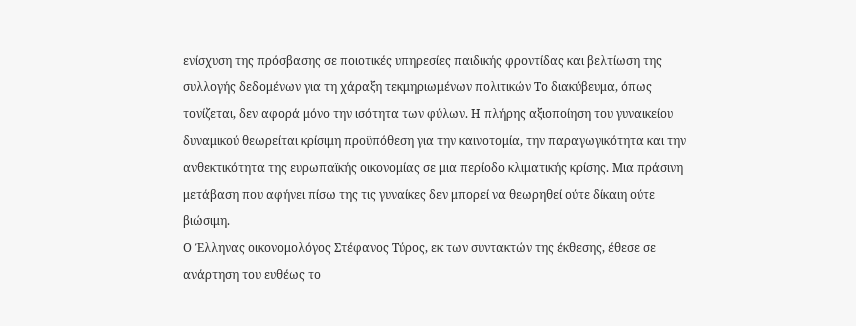ενίσχυση της πρόσβασης σε ποιοτικές υπηρεσίες παιδικής φροντίδας και βελτίωση της συλλογής δεδομένων για τη χάραξη τεκμηριωμένων πολιτικών Το διακύβευμα, όπως τονίζεται, δεν αφορά μόνο την ισότητα των φύλων. Η πλήρης αξιοποίηση του γυναικείου δυναμικού θεωρείται κρίσιμη προϋπόθεση για την καινοτομία, την παραγωγικότητα και την ανθεκτικότητα της ευρωπαϊκής οικονομίας σε μια περίοδο κλιματικής κρίσης. Μια πράσινη μετάβαση που αφήνει πίσω της τις γυναίκες δεν μπορεί να θεωρηθεί ούτε δίκαιη ούτε βιώσιμη.
Ο Έλληνας οικονομολόγος Στέφανος Τύρος, εκ των συντακτών της έκθεσης, έθεσε σε ανάρτηση του ευθέως το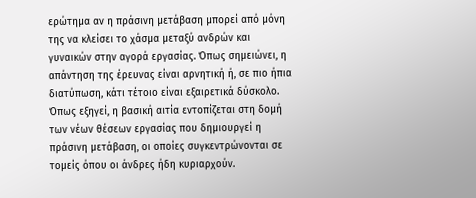ερώτημα αν η πράσινη μετάβαση μπορεί από μόνη της να κλείσει το χάσμα μεταξύ ανδρών και γυναικών στην αγορά εργασίας. Όπως σημειώνει, η απάντηση της έρευνας είναι αρνητική ή, σε πιο ήπια διατύπωση, κάτι τέτοιο είναι εξαιρετικά δύσκολο.
Όπως εξηγεί, η βασική αιτία εντοπίζεται στη δομή των νέων θέσεων εργασίας που δημιουργεί η πράσινη μετάβαση, οι οποίες συγκεντρώνονται σε τομείς όπου οι άνδρες ήδη κυριαρχούν.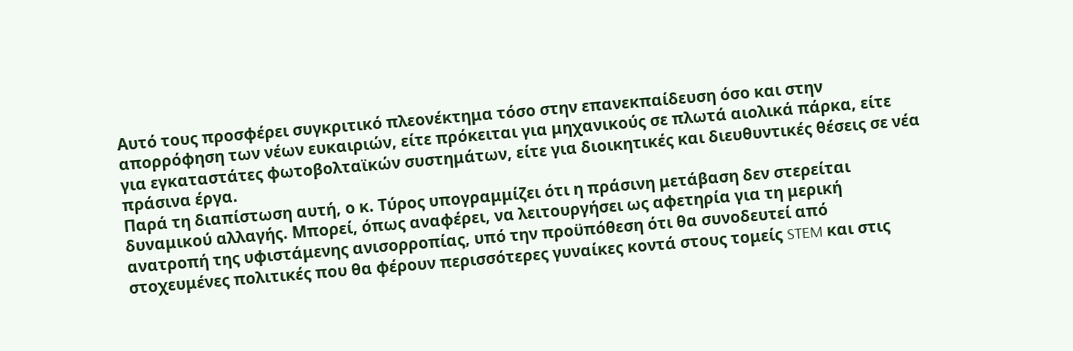Αυτό τους προσφέρει συγκριτικό πλεονέκτημα τόσο στην επανεκπαίδευση όσο και στην απορρόφηση των νέων ευκαιριών, είτε πρόκειται για μηχανικούς σε πλωτά αιολικά πάρκα, είτε για εγκαταστάτες φωτοβολταϊκών συστημάτων, είτε για διοικητικές και διευθυντικές θέσεις σε νέα πράσινα έργα.
Παρά τη διαπίστωση αυτή, ο κ. Τύρος υπογραμμίζει ότι η πράσινη μετάβαση δεν στερείται δυναμικού αλλαγής. Μπορεί, όπως αναφέρει, να λειτουργήσει ως αφετηρία για τη μερική ανατροπή της υφιστάμενης ανισορροπίας, υπό την προϋπόθεση ότι θα συνοδευτεί από στοχευμένες πολιτικές που θα φέρουν περισσότερες γυναίκες κοντά στους τομείς STEM και στις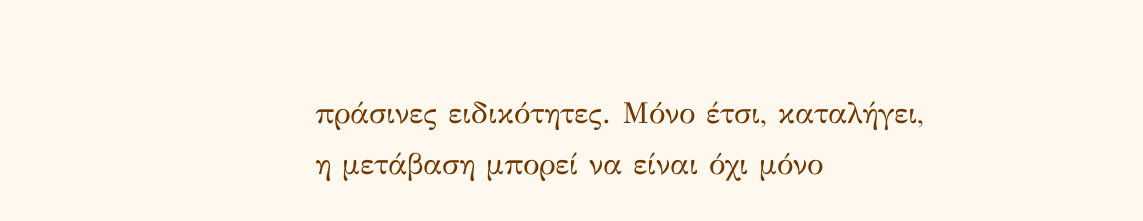πράσινες ειδικότητες. Μόνο έτσι, καταλήγει, η μετάβαση μπορεί να είναι όχι μόνο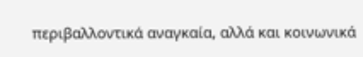περιβαλλοντικά αναγκαία, αλλά και κοινωνικά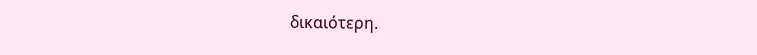δικαιότερη.